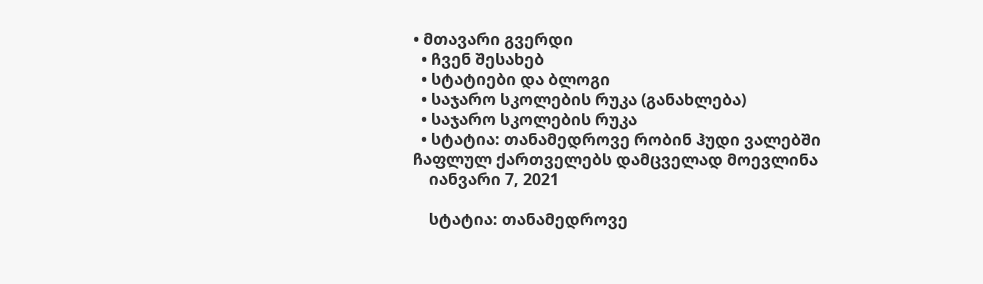• მთავარი გვერდი
  • ჩვენ შესახებ
  • სტატიები და ბლოგი
  • საჯარო სკოლების რუკა (განახლება)
  • საჯარო სკოლების რუკა
  • სტატია: თანამედროვე რობინ ჰუდი ვალებში ჩაფლულ ქართველებს დამცველად მოევლინა
    იანვარი 7, 2021

    სტატია: თანამედროვე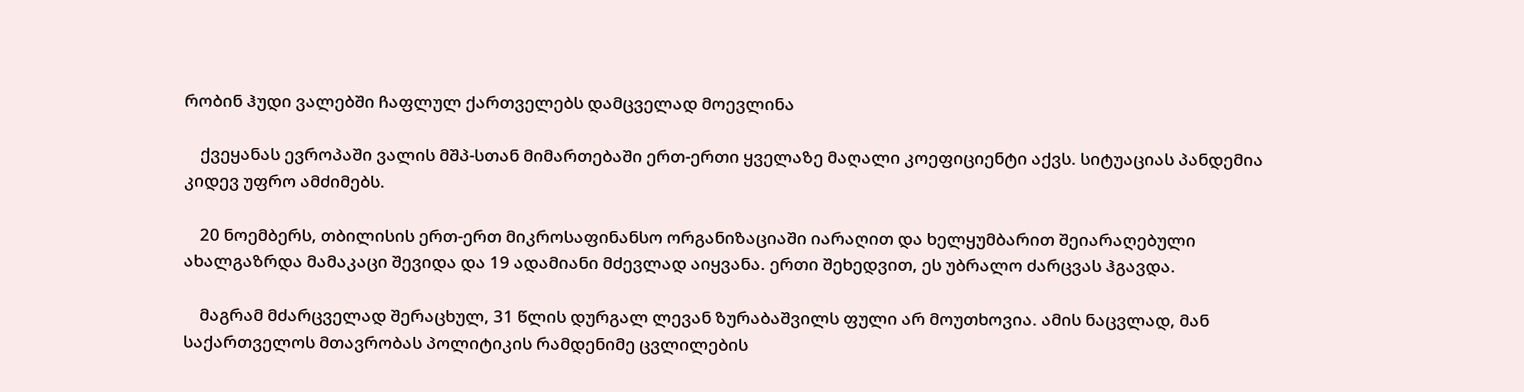რობინ ჰუდი ვალებში ჩაფლულ ქართველებს დამცველად მოევლინა

    ქვეყანას ევროპაში ვალის მშპ-სთან მიმართებაში ერთ-ერთი ყველაზე მაღალი კოეფიციენტი აქვს. სიტუაციას პანდემია კიდევ უფრო ამძიმებს.

    20 ნოემბერს, თბილისის ერთ-ერთ მიკროსაფინანსო ორგანიზაციაში იარაღით და ხელყუმბარით შეიარაღებული ახალგაზრდა მამაკაცი შევიდა და 19 ადამიანი მძევლად აიყვანა. ერთი შეხედვით, ეს უბრალო ძარცვას ჰგავდა.

    მაგრამ მძარცველად შერაცხულ, 31 წლის დურგალ ლევან ზურაბაშვილს ფული არ მოუთხოვია. ამის ნაცვლად, მან საქართველოს მთავრობას პოლიტიკის რამდენიმე ცვლილების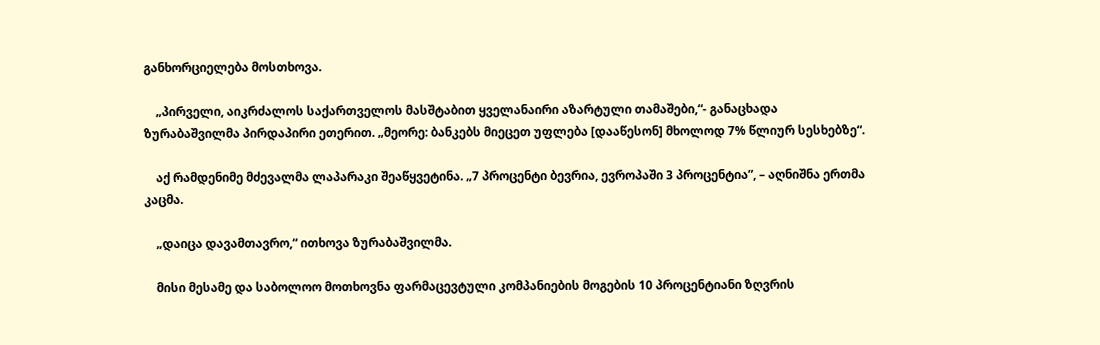განხორციელება მოსთხოვა.

    „პირველი, აიკრძალოს საქართველოს მასშტაბით ყველანაირი აზარტული თამაშები,“- განაცხადა ზურაბაშვილმა პირდაპირი ეთერით. „მეორე: ბანკებს მიეცეთ უფლება [დააწესონ] მხოლოდ 7% წლიურ სესხებზე“.

    აქ რამდენიმე მძევალმა ლაპარაკი შეაწყვეტინა. „7 პროცენტი ბევრია, ევროპაში 3 პროცენტია”, – აღნიშნა ერთმა კაცმა.

    „დაიცა დავამთავრო,“ ითხოვა ზურაბაშვილმა.

    მისი მესამე და საბოლოო მოთხოვნა ფარმაცევტული კომპანიების მოგების 10 პროცენტიანი ზღვრის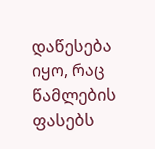დაწესება იყო, რაც წამლების ფასებს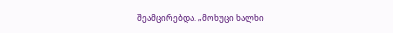შეამცირებდა. „მოხუცი ხალხი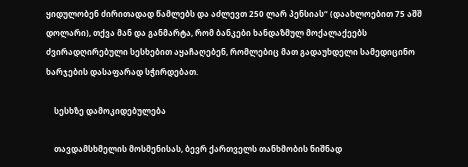ყიდულობენ ძირითადად წამლებს და აძლევთ 250 ლარ პენსიას“ (დაახლოებით 75 აშშ დოლარი), თქვა მან და განმარტა, რომ ბანკები ხანდაზმულ მოქალაქეებს ძვირადღირებული სესხებით აყაჩაღებენ, რომლებიც მათ გადაუხდელი სამედიცინო ხარჯების დასაფარად სჭირდებათ.

    სესხზე დამოკიდებულება

    თავდამსხმელის მოსმენისას, ბევრ ქართველს თანხმობის ნიშნად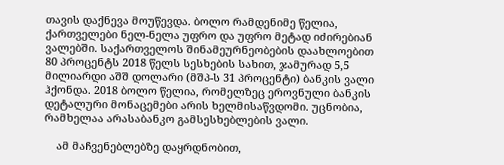თავის დაქნევა მოუწევდა. ბოლო რამდენიმე წელია, ქართველები ნელ-ნელა უფრო და უფრო მეტად იძირებიან ვალებში. საქართველოს შინამეურნეობების დაახლოებით 80 პროცენტს 2018 წელს სესხების სახით, ჯამურად 5,5 მილიარდი აშშ დოლარი (მშპ-ს 31 პროცენტი) ბანკის ვალი ჰქონდა. 2018 ბოლო წელია, რომელზეც ეროვნული ბანკის დეტალური მონაცემები არის ხელმისაწვდომი. უცნობია, რამხელაა არასაბანკო გამსესხებლების ვალი.

    ამ მაჩვენებლებზე დაყრდნობით,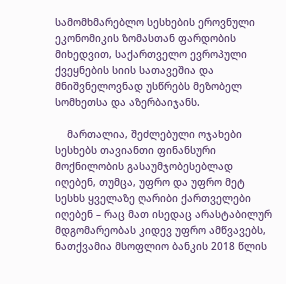სამომხმარებლო სესხების ეროვნული ეკონომიკის ზომასთან ფარდობის მიხედვით, საქართველო ევროპული ქვეყნების სიის სათავეშია და მნიშვნელოვნად უსწრებს მეზობელ სომხეთსა და აზერბაიჯანს.

    მართალია, შეძლებული ოჯახები სესხებს თავიანთი ფინანსური მოქნილობის გასაუმჯობესებლად იღებენ, თუმცა, უფრო და უფრო მეტ სესხს ყველაზე ღარიბი ქართველები იღებენ – რაც მათ ისედაც არასტაბილურ მდგომარეობას კიდევ უფრო ამწვავებს, ნათქვამია მსოფლიო ბანკის 2018 წლის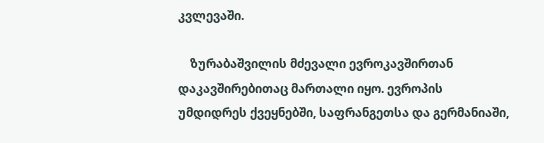კვლევაში.

    ზურაბაშვილის მძევალი ევროკავშირთან დაკავშირებითაც მართალი იყო. ევროპის უმდიდრეს ქვეყნებში, საფრანგეთსა და გერმანიაში,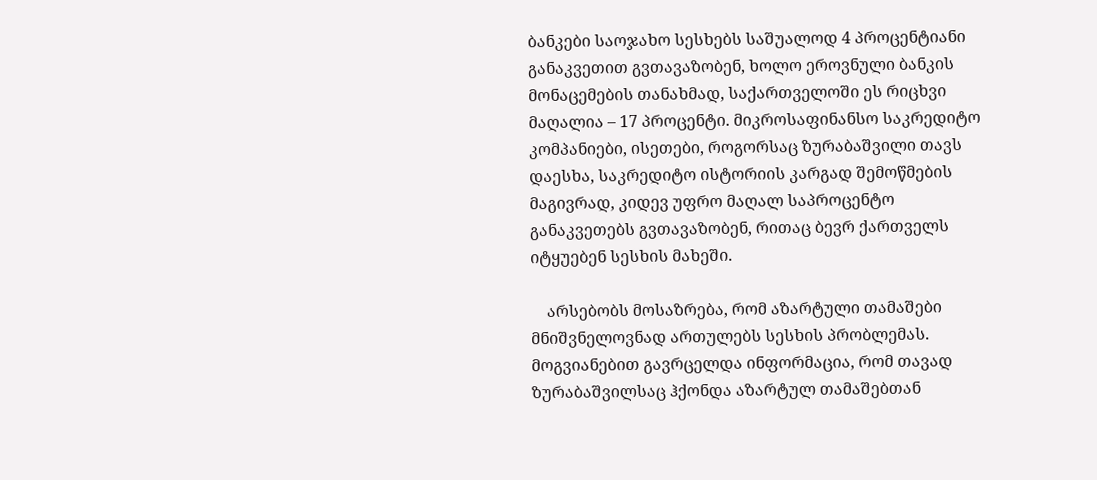ბანკები საოჯახო სესხებს საშუალოდ 4 პროცენტიანი განაკვეთით გვთავაზობენ, ხოლო ეროვნული ბანკის მონაცემების თანახმად, საქართველოში ეს რიცხვი მაღალია – 17 პროცენტი. მიკროსაფინანსო საკრედიტო კომპანიები, ისეთები, როგორსაც ზურაბაშვილი თავს დაესხა, საკრედიტო ისტორიის კარგად შემოწმების მაგივრად, კიდევ უფრო მაღალ საპროცენტო განაკვეთებს გვთავაზობენ, რითაც ბევრ ქართველს იტყუებენ სესხის მახეში.

    არსებობს მოსაზრება, რომ აზარტული თამაშები მნიშვნელოვნად ართულებს სესხის პრობლემას. მოგვიანებით გავრცელდა ინფორმაცია, რომ თავად ზურაბაშვილსაც ჰქონდა აზარტულ თამაშებთან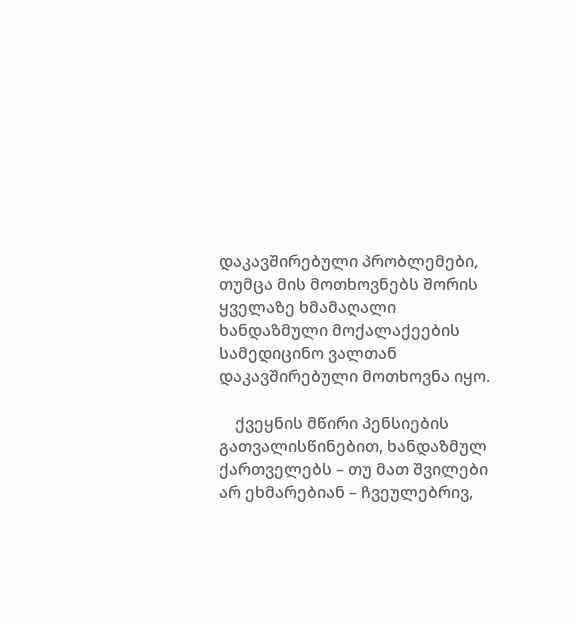დაკავშირებული პრობლემები, თუმცა მის მოთხოვნებს შორის ყველაზე ხმამაღალი ხანდაზმული მოქალაქეების სამედიცინო ვალთან დაკავშირებული მოთხოვნა იყო.

    ქვეყნის მწირი პენსიების გათვალისწინებით, ხანდაზმულ ქართველებს – თუ მათ შვილები არ ეხმარებიან – ჩვეულებრივ,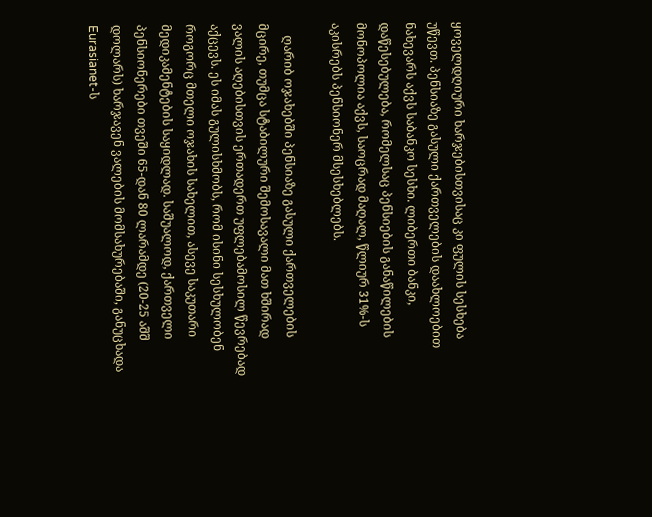ყოველდღიური ხარჯებისთვისაც კი ფულის სესხება უწევთ. პენსიაზე გასული ქართველების დაახლოებით ნახევარს აქვს საბანკო სესხი. ლიბერთი ბანკი, დაწესებულება, რომელსაც პენსიების განაწილების მონოპოლია აქვს, საოცრად მაღალ, წლიურ 31%-ს აკისრებს პენსიონერ მსესხებლებს.

    ღარიბ ოჯახებში პენსიაზე გასული ქართველების მცირე, თუმცა სტაბილური შემოსავალი მათ ხშირად ვალის აღებისთვის ერთადერთ უფლებამოსილ წევრებად აქცევს. ეს იმას გულისხმობს, რომ ისინი სესხულობენ როგორც მთელი ოჯახის სახელით, ასევე საკუთარი მედიკამენტების საყიდლად. საშუალოდ, ქართველი პენსიონერები თვეში 65-დან 80 ლარამდე (20-25 აშშ დოლარს) ხარჯავენ ვალების მომსახურებაში, განუცხადა Eurasianet-ს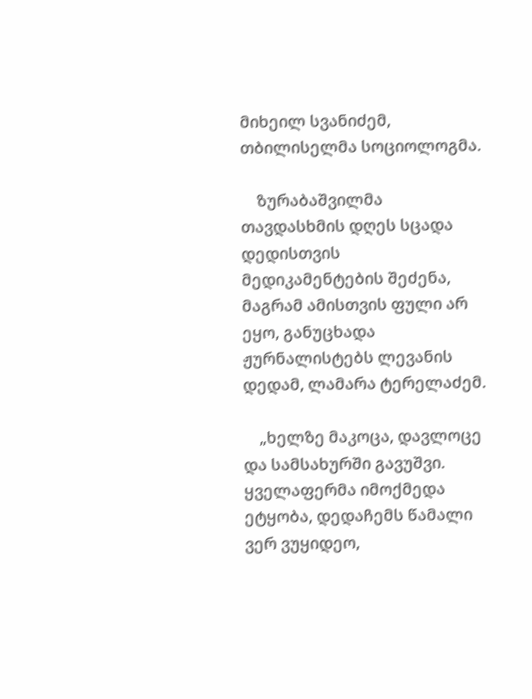მიხეილ სვანიძემ, თბილისელმა სოციოლოგმა.

    ზურაბაშვილმა თავდასხმის დღეს სცადა დედისთვის მედიკამენტების შეძენა, მაგრამ ამისთვის ფული არ ეყო, განუცხადა ჟურნალისტებს ლევანის დედამ, ლამარა ტერელაძემ.

    „ხელზე მაკოცა, დავლოცე და სამსახურში გავუშვი. ყველაფერმა იმოქმედა ეტყობა, დედაჩემს წამალი ვერ ვუყიდეო,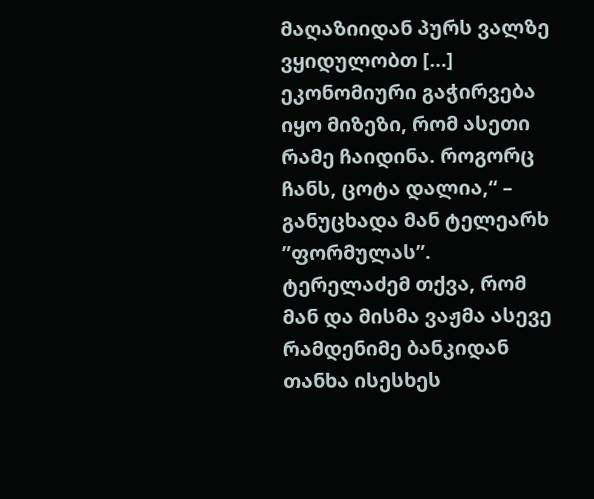მაღაზიიდან პურს ვალზე ვყიდულობთ […] ეკონომიური გაჭირვება იყო მიზეზი, რომ ასეთი რამე ჩაიდინა. როგორც ჩანს, ცოტა დალია,“ – განუცხადა მან ტელეარხ ”ფორმულას”. ტერელაძემ თქვა, რომ მან და მისმა ვაჟმა ასევე რამდენიმე ბანკიდან თანხა ისესხეს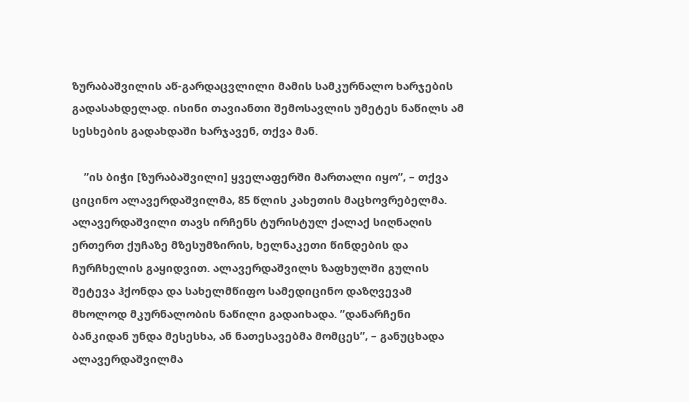ზურაბაშვილის აწ-გარდაცვლილი მამის სამკურნალო ხარჯების გადასახდელად. ისინი თავიანთი შემოსავლის უმეტეს ნაწილს ამ სესხების გადახდაში ხარჯავენ, თქვა მან.

    ”ის ბიჭი [ზურაბაშვილი] ყველაფერში მართალი იყო”, – თქვა ციცინო ალავერდაშვილმა, 85 წლის კახეთის მაცხოვრებელმა. ალავერდაშვილი თავს ირჩენს ტურისტულ ქალაქ სიღნაღის ერთერთ ქუჩაზე მზესუმზირის, ხელნაკეთი წინდების და ჩურჩხელის გაყიდვით. ალავერდაშვილს ზაფხულში გულის შეტევა ჰქონდა და სახელმწიფო სამედიცინო დაზღვევამ მხოლოდ მკურნალობის ნაწილი გადაიხადა. ”დანარჩენი ბანკიდან უნდა მესესხა, ან ნათესავებმა მომცეს”, – განუცხადა ალავერდაშვილმა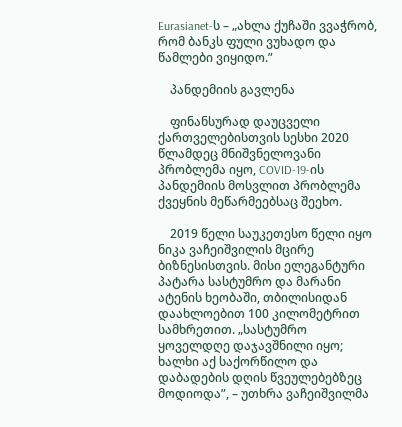Eurasianet-ს – „ახლა ქუჩაში ვვაჭრობ, რომ ბანკს ფული ვუხადო და წამლები ვიყიდო.”

    პანდემიის გავლენა

    ფინანსურად დაუცველი ქართველებისთვის სესხი 2020 წლამდეც მნიშვნელოვანი პრობლემა იყო, COVID-19-ის პანდემიის მოსვლით პრობლემა ქვეყნის მეწარმეებსაც შეეხო.

    2019 წელი საუკეთესო წელი იყო ნიკა ვაჩეიშვილის მცირე ბიზნესისთვის. მისი ელეგანტური პატარა სასტუმრო და მარანი ატენის ხეობაში, თბილისიდან დაახლოებით 100 კილომეტრით სამხრეთით. „სასტუმრო ყოველდღე დაჯავშნილი იყო; ხალხი აქ საქორწილო და დაბადების დღის წვეულებებზეც მოდიოდა”, – უთხრა ვაჩეიშვილმა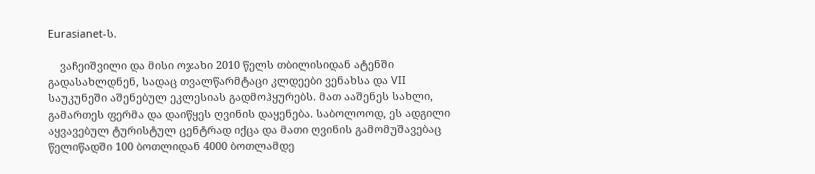Eurasianet-ს.

    ვაჩეიშვილი და მისი ოჯახი 2010 წელს თბილისიდან ატენში გადასახლდნენ, სადაც თვალწარმტაცი კლდეები ვენახსა და VII საუკუნეში აშენებულ ეკლესიას გადმოჰყურებს. მათ ააშენეს სახლი, გამართეს ფერმა და დაიწყეს ღვინის დაყენება. საბოლოოდ, ეს ადგილი აყვავებულ ტურისტულ ცენტრად იქცა და მათი ღვინის გამომუშავებაც წელიწადში 100 ბოთლიდან 4000 ბოთლამდე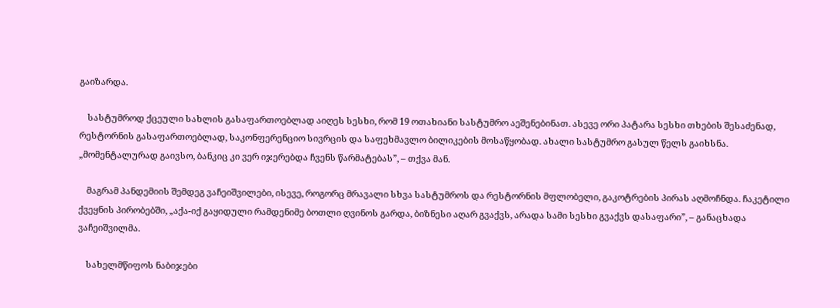გაიზარდა.

    სასტუმროდ ქცეული სახლის გასაფართოებლად აიღეს სესხი, რომ 19 ოთახიანი სასტუმრო აეშენებინათ. ასევე ორი პატარა სესხი თხების შესაძენად, რესტორნის გასაფართოებლად, საკონფერენციო სივრცის და საფეხმავლო ბილიკების მოსაწყობად. ახალი სასტუმრო გასულ წელს გაიხსნა. „მომენტალურად გაივსო, ბანკიც კი ვერ იჯერებდა ჩვენს წარმატებას”, – თქვა მან.

    მაგრამ პანდემიის შემდეგ ვაჩეიშვილები, ისევე, როგორც მრავალი სხვა სასტუმროს და რესტორნის მფლობელი, გაკოტრების პირას აღმოჩნდა. ჩაკეტილი ქვეყნის პირობებში, „აქა-იქ გაყიდული რამდენიმე ბოთლი ღვინოს გარდა, ბიზნესი აღარ გვაქვს, არადა სამი სესხი გვაქვს დასაფარი”, – განაცხადა ვაჩეიშვილმა.

    სახელმწიფოს ნაბიჯები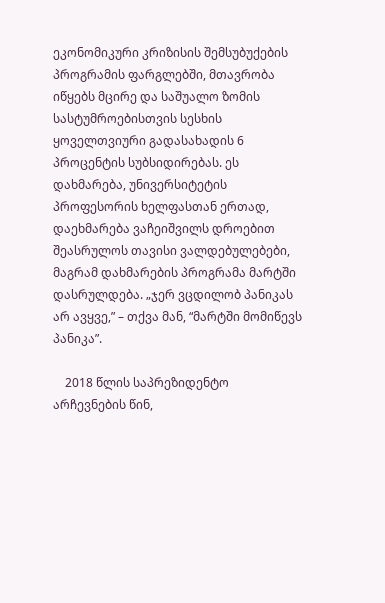ეკონომიკური კრიზისის შემსუბუქების პროგრამის ფარგლებში, მთავრობა იწყებს მცირე და საშუალო ზომის სასტუმროებისთვის სესხის ყოველთვიური გადასახადის 6 პროცენტის სუბსიდირებას. ეს დახმარება, უნივერსიტეტის პროფესორის ხელფასთან ერთად, დაეხმარება ვაჩეიშვილს დროებით შეასრულოს თავისი ვალდებულებები, მაგრამ დახმარების პროგრამა მარტში დასრულდება. „ჯერ ვცდილობ პანიკას არ ავყვე,” – თქვა მან, “მარტში მომიწევს პანიკა”.

    2018 წლის საპრეზიდენტო არჩევნების წინ,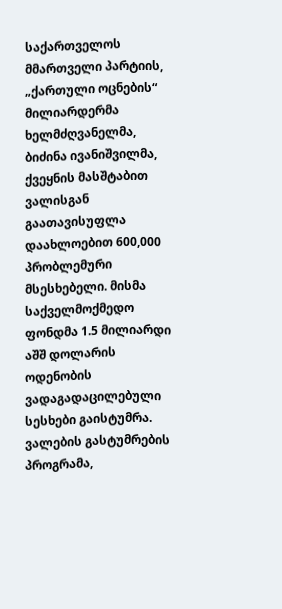საქართველოს მმართველი პარტიის, „ქართული ოცნების“ მილიარდერმა ხელმძღვანელმა, ბიძინა ივანიშვილმა, ქვეყნის მასშტაბით ვალისგან გაათავისუფლა დაახლოებით 600,000 პრობლემური მსესხებელი. მისმა საქველმოქმედო ფონდმა 1.5 მილიარდი აშშ დოლარის ოდენობის ვადაგადაცილებული სესხები გაისტუმრა. ვალების გასტუმრების პროგრამა,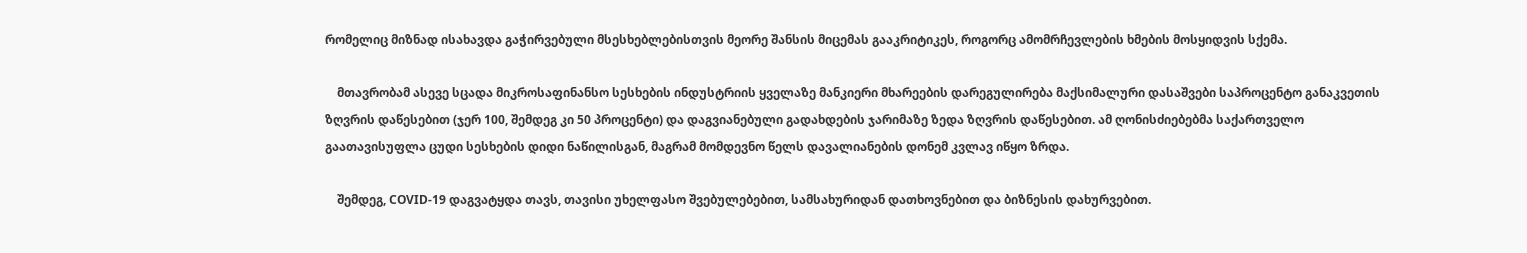რომელიც მიზნად ისახავდა გაჭირვებული მსესხებლებისთვის მეორე შანსის მიცემას გააკრიტიკეს, როგორც ამომრჩევლების ხმების მოსყიდვის სქემა.

    მთავრობამ ასევე სცადა მიკროსაფინანსო სესხების ინდუსტრიის ყველაზე მანკიერი მხარეების დარეგულირება მაქსიმალური დასაშვები საპროცენტო განაკვეთის ზღვრის დაწესებით (ჯერ 100, შემდეგ კი 50 პროცენტი) და დაგვიანებული გადახდების ჯარიმაზე ზედა ზღვრის დაწესებით. ამ ღონისძიებებმა საქართველო გაათავისუფლა ცუდი სესხების დიდი ნაწილისგან, მაგრამ მომდევნო წელს დავალიანების დონემ კვლავ იწყო ზრდა.

    შემდეგ, COVID-19 დაგვატყდა თავს, თავისი უხელფასო შვებულებებით, სამსახურიდან დათხოვნებით და ბიზნესის დახურვებით.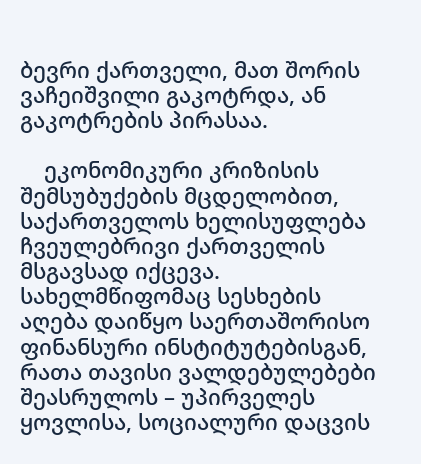ბევრი ქართველი, მათ შორის ვაჩეიშვილი გაკოტრდა, ან გაკოტრების პირასაა.

    ეკონომიკური კრიზისის შემსუბუქების მცდელობით, საქართველოს ხელისუფლება ჩვეულებრივი ქართველის მსგავსად იქცევა. სახელმწიფომაც სესხების აღება დაიწყო საერთაშორისო ფინანსური ინსტიტუტებისგან, რათა თავისი ვალდებულებები შეასრულოს – უპირველეს ყოვლისა, სოციალური დაცვის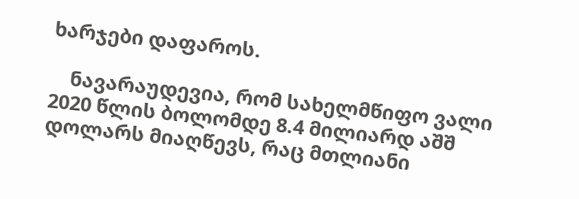ხარჯები დაფაროს.

    ნავარაუდევია, რომ სახელმწიფო ვალი 2020 წლის ბოლომდე 8.4 მილიარდ აშშ დოლარს მიაღწევს, რაც მთლიანი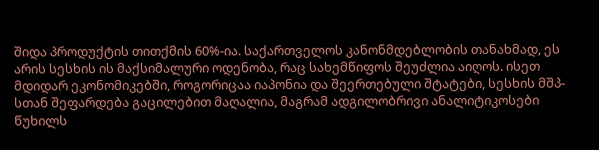შიდა პროდუქტის თითქმის 60%-ია. საქართველოს კანონმდებლობის თანახმად, ეს არის სესხის ის მაქსიმალური ოდენობა, რაც სახემწიფოს შეუძლია აიღოს. ისეთ მდიდარ ეკონომიკებში, როგორიცაა იაპონია და შეერთებული შტატები, სესხის მშპ-სთან შეფარდება გაცილებით მაღალია, მაგრამ ადგილობრივი ანალიტიკოსები წუხილს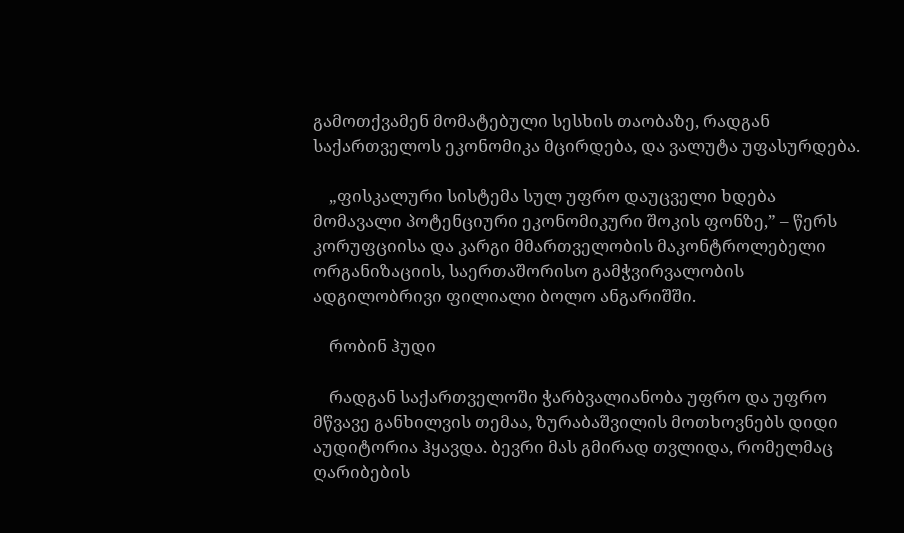გამოთქვამენ მომატებული სესხის თაობაზე, რადგან საქართველოს ეკონომიკა მცირდება, და ვალუტა უფასურდება.

    „ფისკალური სისტემა სულ უფრო დაუცველი ხდება მომავალი პოტენციური ეკონომიკური შოკის ფონზე,” – წერს კორუფციისა და კარგი მმართველობის მაკონტროლებელი ორგანიზაციის, საერთაშორისო გამჭვირვალობის ადგილობრივი ფილიალი ბოლო ანგარიშში.

    რობინ ჰუდი

    რადგან საქართველოში ჭარბვალიანობა უფრო და უფრო მწვავე განხილვის თემაა, ზურაბაშვილის მოთხოვნებს დიდი აუდიტორია ჰყავდა. ბევრი მას გმირად თვლიდა, რომელმაც ღარიბების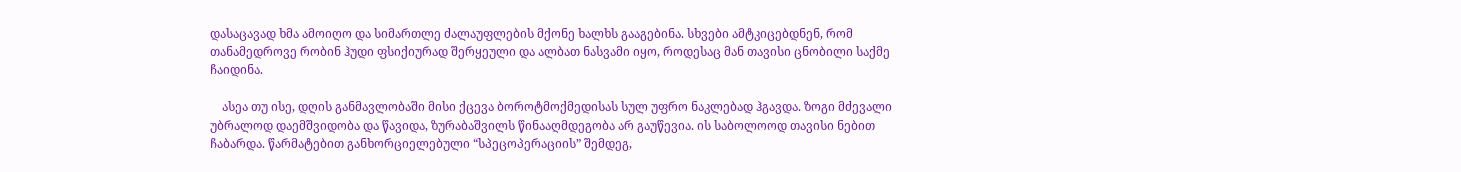დასაცავად ხმა ამოიღო და სიმართლე ძალაუფლების მქონე ხალხს გააგებინა. სხვები ამტკიცებდნენ, რომ თანამედროვე რობინ ჰუდი ფსიქიურად შერყეული და ალბათ ნასვამი იყო, როდესაც მან თავისი ცნობილი საქმე ჩაიდინა.

    ასეა თუ ისე, დღის განმავლობაში მისი ქცევა ბოროტმოქმედისას სულ უფრო ნაკლებად ჰგავდა. ზოგი მძევალი უბრალოდ დაემშვიდობა და წავიდა, ზურაბაშვილს წინააღმდეგობა არ გაუწევია. ის საბოლოოდ თავისი ნებით ჩაბარდა. წარმატებით განხორციელებული “სპეცოპერაციის” შემდეგ,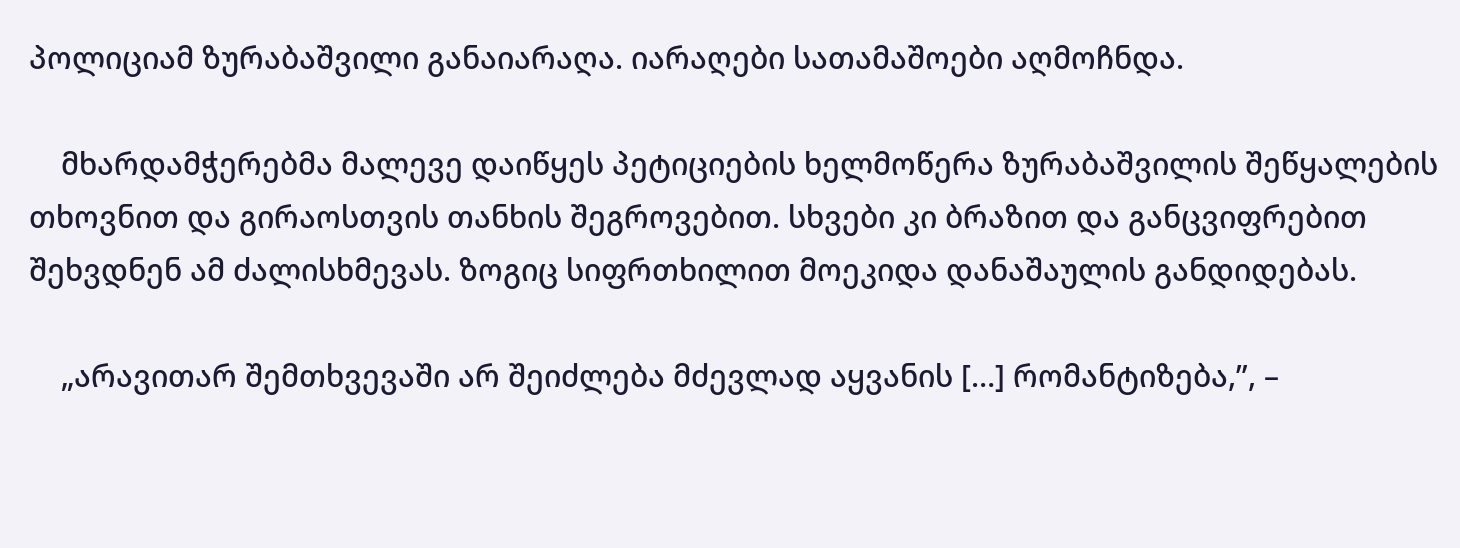პოლიციამ ზურაბაშვილი განაიარაღა. იარაღები სათამაშოები აღმოჩნდა.

    მხარდამჭერებმა მალევე დაიწყეს პეტიციების ხელმოწერა ზურაბაშვილის შეწყალების თხოვნით და გირაოსთვის თანხის შეგროვებით. სხვები კი ბრაზით და განცვიფრებით შეხვდნენ ამ ძალისხმევას. ზოგიც სიფრთხილით მოეკიდა დანაშაულის განდიდებას.

    „არავითარ შემთხვევაში არ შეიძლება მძევლად აყვანის […] რომანტიზება,”, –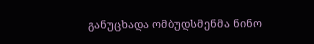განუცხადა ომბუდსმენმა ნინო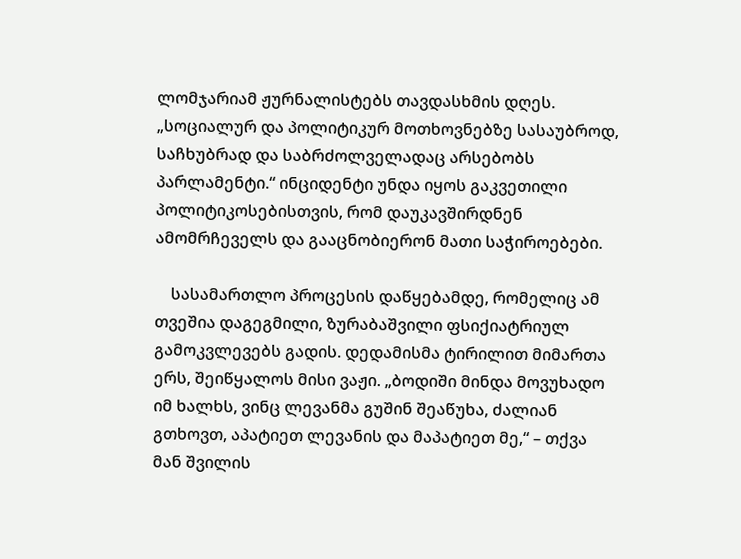ლომჯარიამ ჟურნალისტებს თავდასხმის დღეს. „სოციალურ და პოლიტიკურ მოთხოვნებზე სასაუბროდ, საჩხუბრად და საბრძოლველადაც არსებობს პარლამენტი.“ ინციდენტი უნდა იყოს გაკვეთილი პოლიტიკოსებისთვის, რომ დაუკავშირდნენ ამომრჩეველს და გააცნობიერონ მათი საჭიროებები.

    სასამართლო პროცესის დაწყებამდე, რომელიც ამ თვეშია დაგეგმილი, ზურაბაშვილი ფსიქიატრიულ გამოკვლევებს გადის. დედამისმა ტირილით მიმართა ერს, შეიწყალოს მისი ვაჟი. „ბოდიში მინდა მოვუხადო იმ ხალხს, ვინც ლევანმა გუშინ შეაწუხა, ძალიან გთხოვთ, აპატიეთ ლევანის და მაპატიეთ მე,“ – თქვა მან შვილის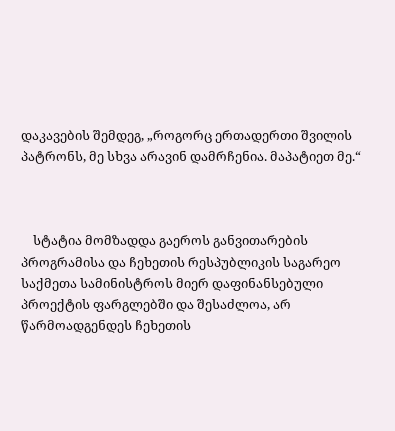დაკავების შემდეგ, „როგორც ერთადერთი შვილის პატრონს, მე სხვა არავინ დამრჩენია. მაპატიეთ მე.“



    სტატია მომზადდა გაეროს განვითარების პროგრამისა და ჩეხეთის რესპუბლიკის საგარეო საქმეთა სამინისტროს მიერ დაფინანსებული პროექტის ფარგლებში და შესაძლოა, არ წარმოადგენდეს ჩეხეთის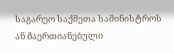საგარეო საქმეთა სამინისტროს ან Გაერთიანებული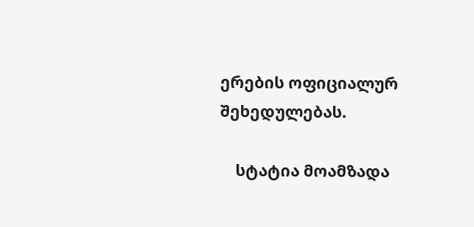ერების ოფიციალურ შეხედულებას.

    სტატია მოამზადა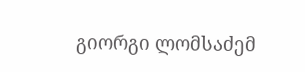გიორგი ლომსაძემ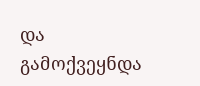და გამოქვეყნდა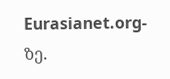Eurasianet.org-ზე.